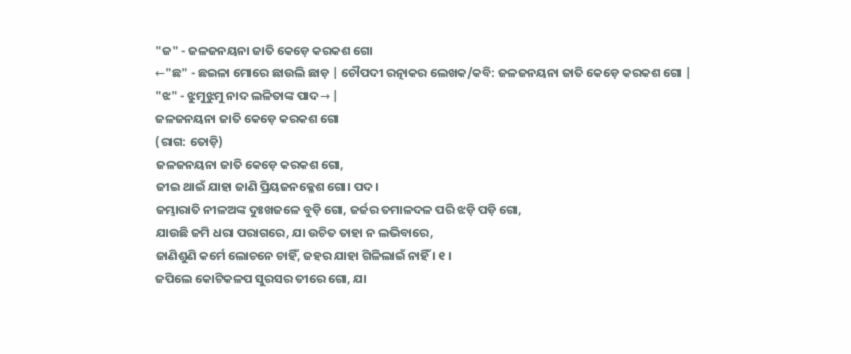"ଜ" - ଜଳଜନୟନା ଜାତି କେଡ଼େ କରକଶ ଗୋ
←"ଛ" - ଛଇଳା ମୋରେ ଛାଉଲି ଛାଡ଼ | ଚୌପଦୀ ରତ୍ନାକର ଲେଖକ/କବି: ଜଳଜନୟନା ଜାତି କେଡ଼େ କରକଶ ଗୋ |
"ଝ" - ଝୁମୁଝୁମୁ ନାଦ ଲଳିତାଙ୍କ ପାଦ→ |
ଜଳଜନୟନା ଜାତି କେଡ଼େ କରକଶ ଗୋ
(ରାଗ: ତୋଡ଼ି)
ଜଳଜନୟନା ଜାତି କେଡ଼େ କରକଶ ଗୋ,
ଜୀଇ ଥାଇଁ ଯାହା ଜାଣି ପ୍ରିୟଜନକ୍ଳେଶ ଗୋ। ପଦ।
ଜମ୍ଭାରାତି ନୀଳଅଙ୍କ ଦୁଃଖଜଳେ ବୁଡ଼ି ଗୋ, ଜର୍ଜର ତମାଳଦଳ ପରି ଝଡ଼ି ପଡ଼ି ଗୋ,
ଯାଉଛି ଜମି ଧରା ପରାଗରେ, ଯା ଉଚିତ ତାହା ନ ଲଭିବାରେ,
ଜାଣିଶୁଣି କର୍ମେ ଲୋଚନେ ଚାହିଁ, ଜହର ଯାହା ଗିଳିଲାଇଁ ନାହିଁ । ୧ ।
ଜପିଲେ କୋଟିକଳପ ସୁରସର ତୀରେ ଗୋ, ଯା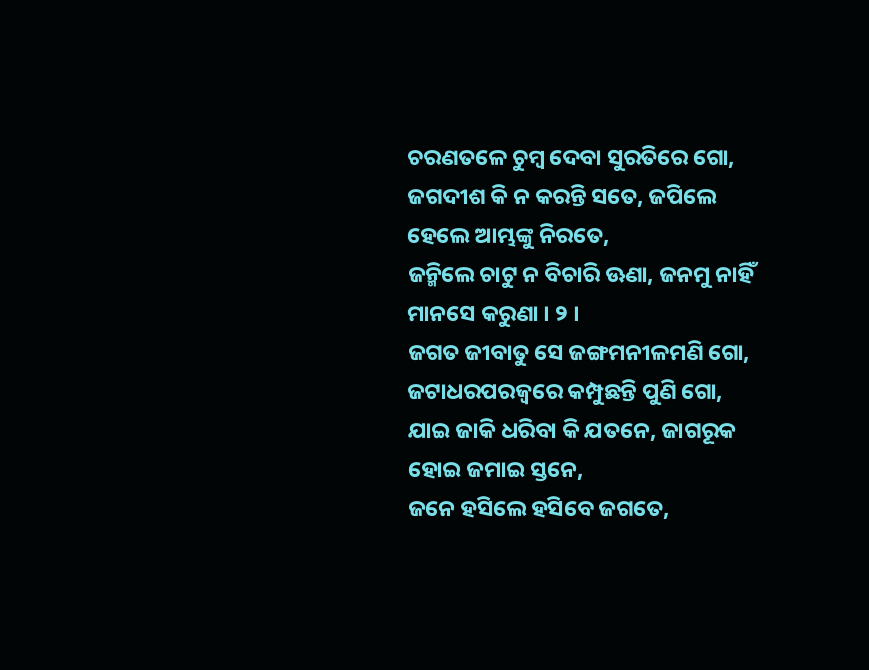ଚରଣତଳେ ଚୁମ୍ବ ଦେବା ସୁରତିରେ ଗୋ,
ଜଗଦୀଶ କି ନ କରନ୍ତି ସତେ, ଜପିଲେ ହେଲେ ଆମ୍ଭଙ୍କୁ ନିରତେ,
ଜନ୍ମିଲେ ଚାଟୁ ନ ବିଚାରି ଊଣା, ଜନମୁ ନାହିଁ ମାନସେ କରୁଣା । ୨ ।
ଜଗତ ଜୀବାତୁ ସେ ଜଙ୍ଗମନୀଳମଣି ଗୋ, ଜଟାଧରପରଜ୍ଵରେ କମ୍ପୁଛନ୍ତି ପୁଣି ଗୋ,
ଯାଇ ଜାକି ଧରିବା କି ଯତନେ, ଜାଗରୂକ ହୋଇ ଜମାଇ ସ୍ତନେ,
ଜନେ ହସିଲେ ହସିବେ ଜଗତେ,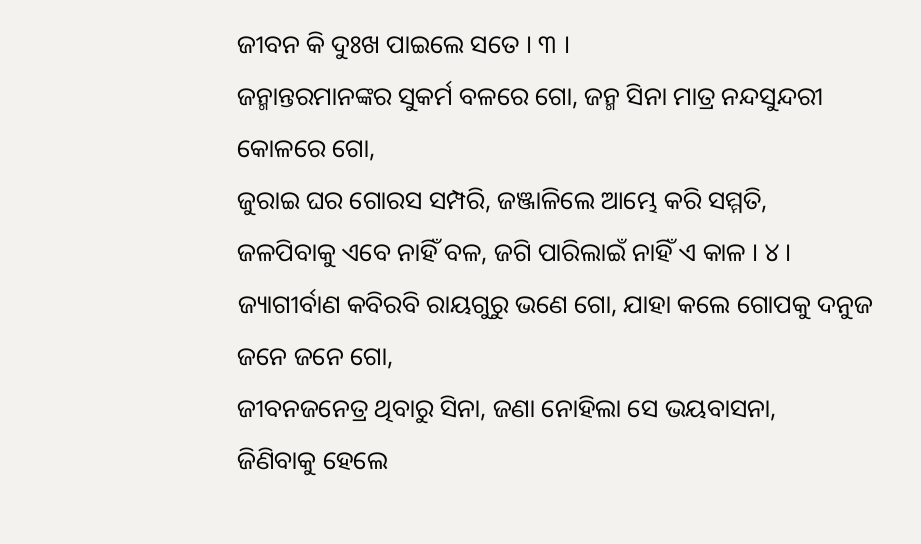ଜୀବନ କି ଦୁଃଖ ପାଇଲେ ସତେ । ୩ ।
ଜନ୍ମାନ୍ତରମାନଙ୍କର ସୁକର୍ମ ବଳରେ ଗୋ, ଜନ୍ମ ସିନା ମାତ୍ର ନନ୍ଦସୁନ୍ଦରୀ କୋଳରେ ଗୋ,
ଜୁରାଇ ଘର ଗୋରସ ସମ୍ପରି, ଜଞ୍ଜାଳିଲେ ଆମ୍ଭେ କରି ସମ୍ମତି,
ଜଳପିବାକୁ ଏବେ ନାହିଁ ବଳ, ଜଗି ପାରିଲାଇଁ ନାହିଁ ଏ କାଳ । ୪ ।
ଜ୍ୟାଗୀର୍ବାଣ କବିରବି ରାୟଗୁରୁ ଭଣେ ଗୋ, ଯାହା କଲେ ଗୋପକୁ ଦନୁଜ ଜନେ ଜନେ ଗୋ,
ଜୀବନଜନେତ୍ର ଥିବାରୁ ସିନା, ଜଣା ନୋହିଲା ସେ ଭୟବାସନା,
ଜିଣିବାକୁ ହେଲେ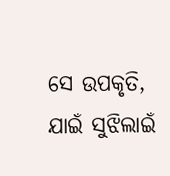ସେ ଉପକୃତି, ଯାଇଁ ସୁଝିଲାଇଁ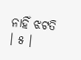ନାହିଁ ଝଟତି । ୫ ।